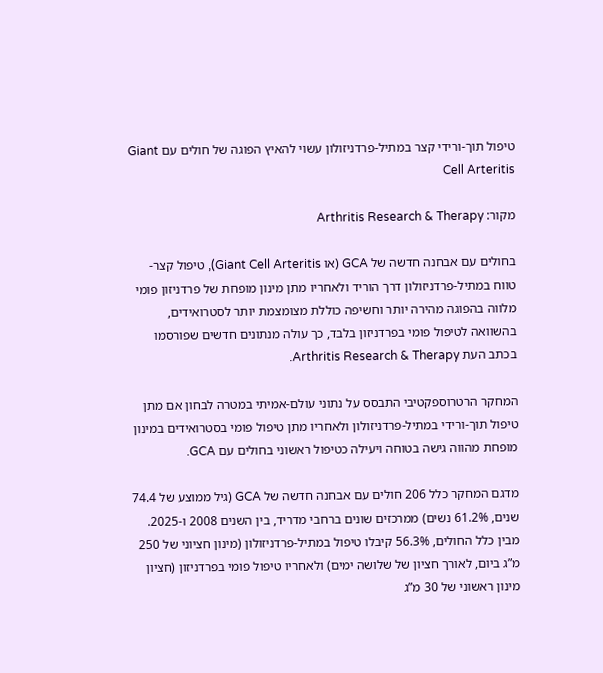טיפול תוך-ורידי קצר במתיל-פרדניזולון עשוי להאיץ הפוגה של חולים עם Giant Cell Arteritis

מקור: Arthritis Research & Therapy

בחולים עם אבחנה חדשה של GCA (או Giant Cell Arteritis), טיפול קצר-טווח במתיל-פרדניזולון דרך הוריד ולאחריו מתן מינון מופחת של פרדניזון פומי מלווה בהפוגה מהירה יותר וחשיפה כוללת מצומצמת יותר לסטרואידים, בהשוואה לטיפול פומי בפרדניזון בלבד, כך עולה מנתונים חדשים שפורסמו בכתב העת Arthritis Research & Therapy.

המחקר הרטרוספקטיבי התבסס על נתוני עולם-אמיתי במטרה לבחון אם מתן טיפול תוך-ורידי במתיל-פרדניזולון ולאחריו מתן טיפול פומי בסטרואידים במינון מופחת מהווה גישה בטוחה ויעילה כטיפול ראשוני בחולים עם GCA.

מדגם המחקר כלל 206 חולים עם אבחנה חדשה של GCA (גיל ממוצע של 74.4 שנים, 61.2% נשים) ממרכזים שונים ברחבי מדריד, בין השנים 2008 ו-2025. מבין כלל החולים, 56.3% קיבלו טיפול במתיל-פרדניזולון (מינון חציוני של 250 מ”ג ביום, לאורך חציון של שלושה ימים) ולאחריו טיפול פומי בפרדניזון (חציון מינון ראשוני של 30 מ”ג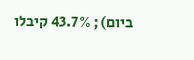ביום); 43.7% קיבלו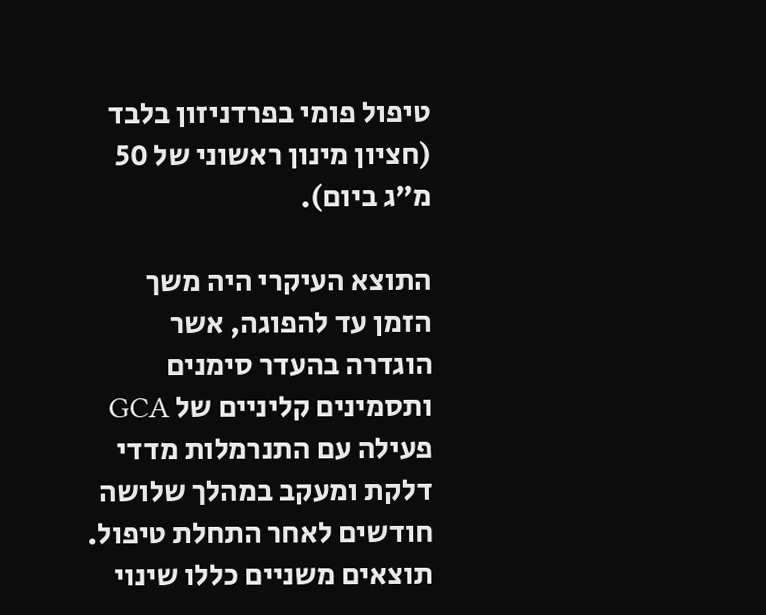טיפול פומי בפרדניזון בלבד (חציון מינון ראשוני של 50 מ”ג ביום).

התוצא העיקרי היה משך הזמן עד להפוגה, אשר הוגדרה בהעדר סימנים ותסמינים קליניים של GCA פעילה עם התנרמלות מדדי דלקת ומעקב במהלך שלושה חודשים לאחר התחלת טיפול. תוצאים משניים כללו שינוי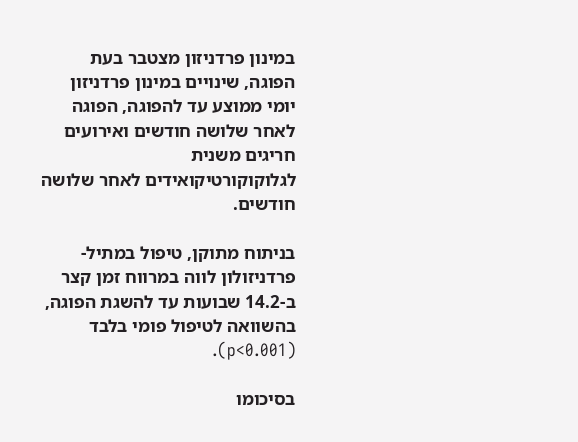במינון פרדניזון מצטבר בעת הפוגה, שינויים במינון פרדניזון יומי ממוצע עד להפוגה, הפוגה לאחר שלושה חודשים ואירועים חריגים משנית לגלוקוקורטיקואידים לאחר שלושה חודשים.

בניתוח מתוקן, טיפול במתיל-פרדניזולון לווה במרווח זמן קצר ב-14.2 שבועות עד להשגת הפוגה, בהשוואה לטיפול פומי בלבד (p<0.001).

בסיכומו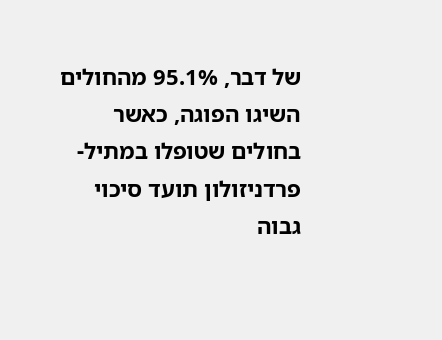של דבר, 95.1% מהחולים השיגו הפוגה, כאשר בחולים שטופלו במתיל-פרדניזולון תועד סיכוי גבוה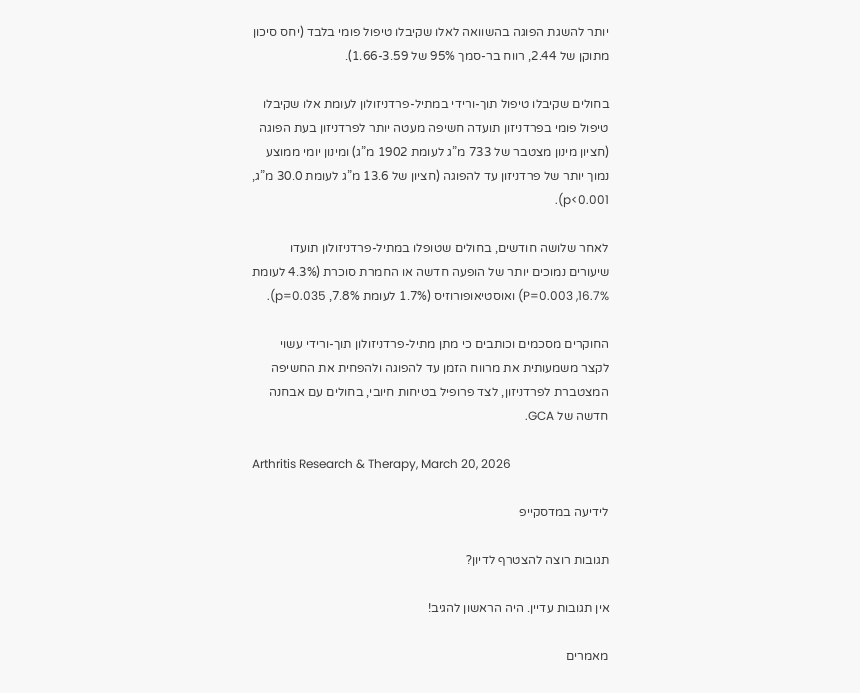יותר להשגת הפוגה בהשוואה לאלו שקיבלו טיפול פומי בלבד (יחס סיכון מתוקן של 2.44, רווח בר-סמך 95% של 1.66-3.59).

בחולים שקיבלו טיפול תוך-ורידי במתיל-פרדניזולון לעומת אלו שקיבלו טיפול פומי בפרדניזון תועדה חשיפה מעטה יותר לפרדניזון בעת הפוגה (חציון מינון מצטבר של 733 מ”ג לעומת 1902 מ”ג) ומינון יומי ממוצע נמוך יותר של פרדניזון עד להפוגה (חציון של 13.6 מ”ג לעומת 30.0 מ”ג, p<0.001).

לאחר שלושה חודשים, בחולים שטופלו במתיל-פרדניזולון תועדו שיעורים נמוכים יותר של הופעה חדשה או החמרת סוכרת (4.3% לעומת 16.7%, P=0.003) ואוסטיאופורוזיס (1.7% לעומת 7.8%, p=0.035).

החוקרים מסכמים וכותבים כי מתן מתיל-פרדניזולון תוך-ורידי עשוי לקצר משמעותית את מרווח הזמן עד להפוגה ולהפחית את החשיפה המצטברת לפרדניזון, לצד פרופיל בטיחות חיובי, בחולים עם אבחנה חדשה של GCA.

Arthritis Research & Therapy, March 20, 2026

לידיעה במדסקייפ

תגובות רוצה להצטרף לדיון?

אין תגובות עדיין. היה הראשון להגיב!

מאמרים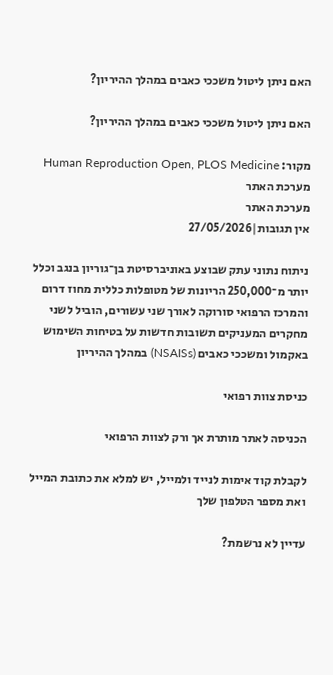האם ניתן ליטול משככי כאבים במהלך ההיריון?

האם ניתן ליטול משככי כאבים במהלך ההיריון?

מקור: Human Reproduction Open, PLOS Medicine
מערכת האתר
מערכת האתר
אין תגובות|27/05/2026

ניתוח נתוני עתק שבוצע באוניברסיטת בן־גוריון בנגב וכלל יותר מ־250,000 הריונות של מטופלות כללית מחוז דרום והמרכז הרפואי סורוקה לאורך שני עשורים, הוביל לשני מחקרים המעניקים תשובות חדשות על בטיחות השימוש באקמול ומשככי כאבים (NSAISs) במהלך ההיריון

כניסת צוות רפואי

הכניסה לאתר מותרת אך ורק לצוות הרפואי

לקבלת קוד אימות לנייד ולמייל, יש למלא את כתובת המייל ואת מספר הטלפון שלך

עדיין לא נרשמת?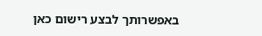באפשרותך לבצע רישום כאן